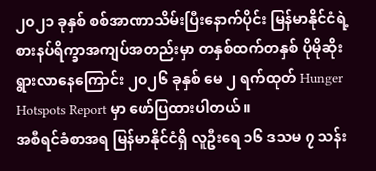၂၀၂၁ ခုနှစ် စစ်အာဏာသိမ်းပြီးနောက်ပိုင်း မြန်မာနိုင်ငံရဲ့ စားနပ်ရိက္ခာအကျပ်အတည်းမှာ တနှစ်ထက်တနှစ် ပိုမိုဆိုးရွားလာနေကြောင်း ၂၀၂၆ ခုနှစ် မေ ၂ ရက်ထုတ် Hunger Hotspots Report မှာ ဖော်ပြထားပါတယ်။
အစီရင်ခံစာအရ မြန်မာနိုင်ငံရှိ လူဦးရေ ၁၆ ဒသမ ၇ သန်း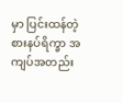မှာ ပြင်းထန်တဲ့ စားနပ်ရိက္ခာ အကျပ်အတည်း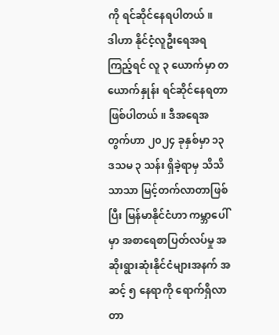ကို ရင်ဆိုင်နေရပါတယ်။
ဒါဟာ နိုင်ငံ့လူဦးရေအရကြည့်ရင် လူ ၃ ယောက်မှာ တယောက်နှုန်း ရင်ဆိုင်နေရတာ ဖြစ်ပါတယ်။ ဒီအရေအတွက်ဟာ ၂၀၂၄ ခုနှစ်မှာ ၁၃ ဒသမ ၃ သန်း ရှိခဲ့ရာမှ သိသိသာသာ မြင့်တက်လာတာဖြစ်ပြီး မြန်မာနိုင်ငံဟာ ကမ္ဘာပေါ်မှာ အစာရေစာပြတ်လပ်မှု အဆိုးရွားဆုံးနိုင်ငံများအနက် အဆင့် ၅ နေရာကို ရောက်ရှိလာတာ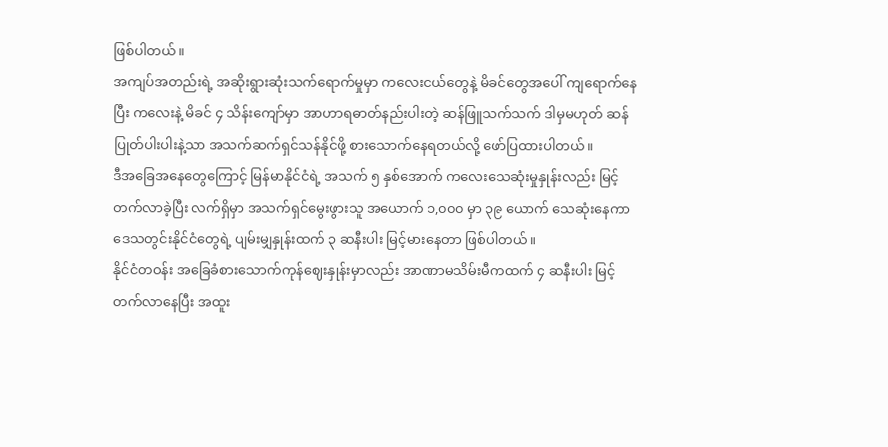ဖြစ်ပါတယ်။
အကျပ်အတည်းရဲ့ အဆိုးရွားဆုံးသက်ရောက်မှုမှာ ကလေးငယ်တွေနဲ့ မိခင်တွေအပေါ် ကျရောက်နေပြီး ကလေးနဲ့ မိခင် ၄ သိန်းကျော်မှာ အာဟာရဓာတ်နည်းပါးတဲ့ ဆန်ဖြူသက်သက် ဒါမှမဟုတ် ဆန်ပြုတ်ပါးပါးနဲ့သာ အသက်ဆက်ရှင်သန်နိုင်ဖို့ စားသောက်နေရတယ်လို့ ဖော်ပြထားပါတယ်။
ဒီအခြေအနေတွေကြောင့် မြန်မာနိုင်ငံရဲ့ အသက် ၅ နှစ်အောက် ကလေးသေဆုံးမှုနှုန်းလည်း မြင့်တက်လာခဲ့ပြီး လက်ရှိမှာ အသက်ရှင်မွေးဖွားသူ အယောက် ၁,၀၀၀ မှာ ၃၉ ယောက် သေဆုံးနေကာ ဒေသတွင်းနိုင်ငံတွေရဲ့ ပျမ်းမျှနှုန်းထက် ၃ ဆနီးပါး မြင့်မားနေတာ ဖြစ်ပါတယ်။
နိုင်ငံတဝန်း အခြေခံစားသောက်ကုန်ဈေးနှုန်းမှာလည်း အာဏာမသိမ်းမီကထက် ၄ ဆနီးပါး မြင့်တက်လာနေပြီး အထူး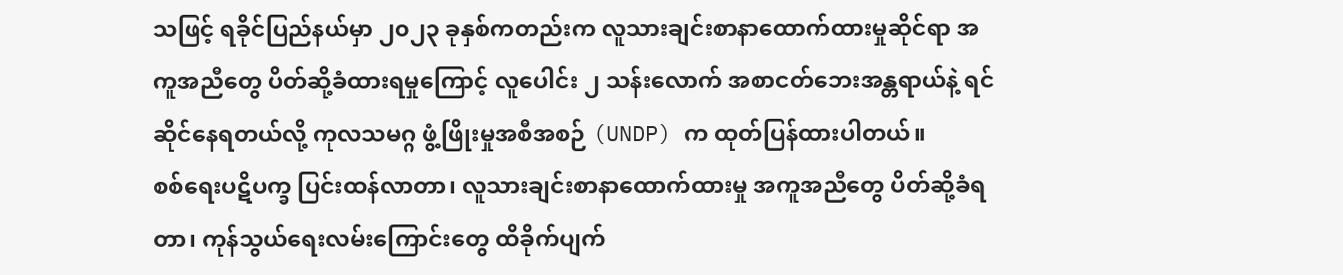သဖြင့် ရခိုင်ပြည်နယ်မှာ ၂၀၂၃ ခုနှစ်ကတည်းက လူသားချင်းစာနာထောက်ထားမှုဆိုင်ရာ အကူအညီတွေ ပိတ်ဆို့ခံထားရမှုကြောင့် လူပေါင်း ၂ သန်းလောက် အစာငတ်ဘေးအန္တရာယ်နဲ့ ရင်ဆိုင်နေရတယ်လို့ ကုလသမဂ္ဂ ဖွံ့ဖြိုးမှုအစီအစဉ် (UNDP) က ထုတ်ပြန်ထားပါတယ်။
စစ်ရေးပဋိပက္ခ ပြင်းထန်လာတာ၊ လူသားချင်းစာနာထောက်ထားမှု အကူအညီတွေ ပိတ်ဆို့ခံရတာ၊ ကုန်သွယ်ရေးလမ်းကြောင်းတွေ ထိခိုက်ပျက်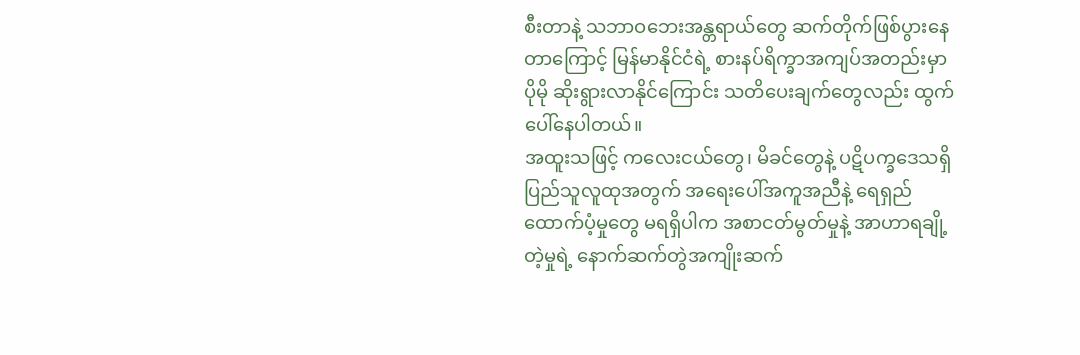စီးတာနဲ့ သဘာဝဘေးအန္တရာယ်တွေ ဆက်တိုက်ဖြစ်ပွားနေတာကြောင့် မြန်မာနိုင်ငံရဲ့ စားနပ်ရိက္ခာအကျပ်အတည်းမှာ ပိုမို ဆိုးရွားလာနိုင်ကြောင်း သတိပေးချက်တွေလည်း ထွက်ပေါ်နေပါတယ်။
အထူးသဖြင့် ကလေးငယ်တွေ၊ မိခင်တွေနဲ့ ပဋိပက္ခဒေသရှိ ပြည်သူလူထုအတွက် အရေးပေါ်အကူအညီနဲ့ ရေရှည်ထောက်ပံ့မှုတွေ မရရှိပါက အစာငတ်မွတ်မှုနဲ့ အာဟာရချို့တဲ့မှုရဲ့ နောက်ဆက်တွဲအကျိုးဆက်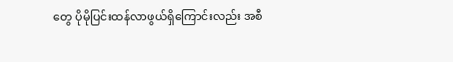တွေ ပိုမိုပြင်းထန်လာဖွယ်ရှိကြောင်းလည်း အစီ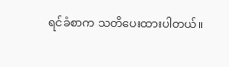ရင်ခံစာက သတိပေးထားပါတယ်။